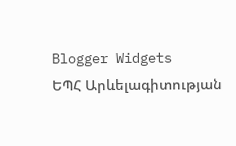Blogger Widgets
ԵՊՀ Արևելագիտության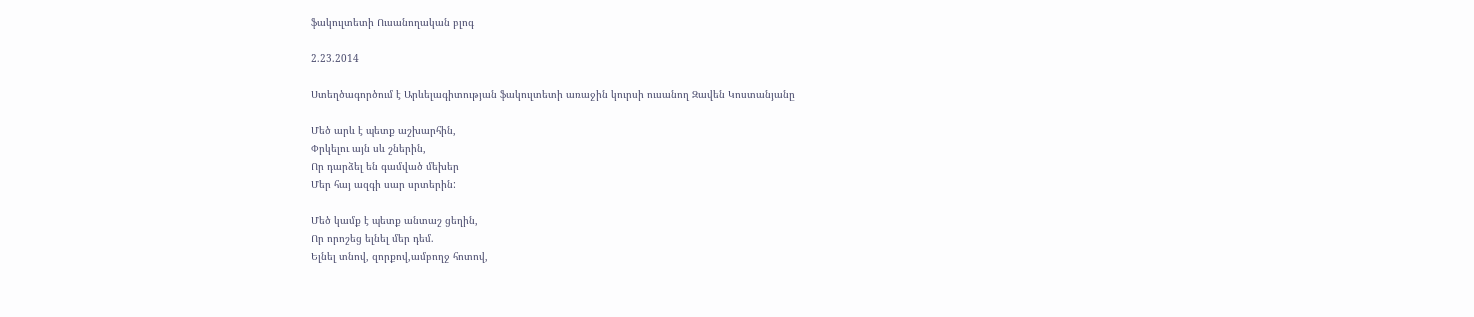ֆակուլտետի Ուսանողական բլոգ

2.23.2014

Ստեղծագործում է Արևելագիտության ֆակուլտետի առաջին կուրսի ուսանող Զավեն Կոստանյանը

Մեծ արև է պետք աշխարհին,
Փրկելու այն սև շներին,
Որ դարձել են գամված մեխեր
Մեր հայ ազգի սար սրտերին:

Մեծ կամք է պետք անտաշ ցեղին,
Որ որոշեց ելնել մեր դեմ.
Ելնել տնով, զորքով,ամբողջ հոտով,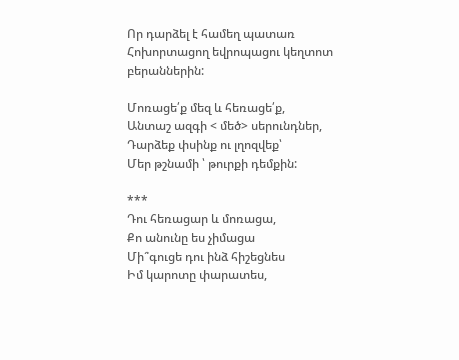Որ դարձել է համեղ պատառ
Հոխորտացող եվրոպացու կեղտոտ բերաններին:

Մոռացե՛ք մեզ և հեռացե՛ք,
Անտաշ ազգի < մեծ> սերունդներ,
Դարձեք փսինք ու լղոզվեք՝
Մեր թշնամի ՝ թուրքի դեմքին:

***
Դու հեռացար և մոռացա,
Քո անունը ես չիմացա
Մի՞գուցե դու ինձ հիշեցնես
Իմ կարոտը փարատես,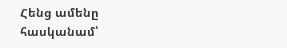Հենց ամենը հասկանամ՝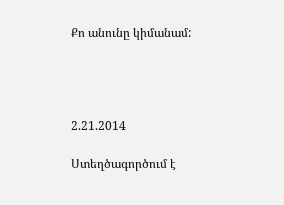Քո անունը կիմանամ:




2.21.2014

Ստեղծագործում է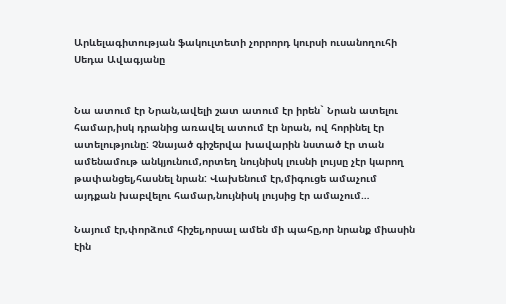Արևելագիտության ֆակուլտետի չորրորդ կուրսի ուսանողուհի Սեդա Ավագյանը


Նա ատում էր Նրան,ավելի շատ ատում էր իրեն` Նրան ատելու համար,իսկ դրանից առավել ատում էր նրան, ով հորինել էր ատելությունը: Չնայած գիշերվա խավարին նստած էր տան ամենամութ անկյունում,որտեղ նույնիսկ լուսնի լույսը չէր կարող թափանցել,հասնել նրան: Վախենում էր,միգուցե ամաչում այդքան խաբվելու համար,նույնիսկ լույսից էր ամաչում…

Նայում էր,փորձում հիշել,որսալ ամեն մի պահը,որ նրանք միասին էին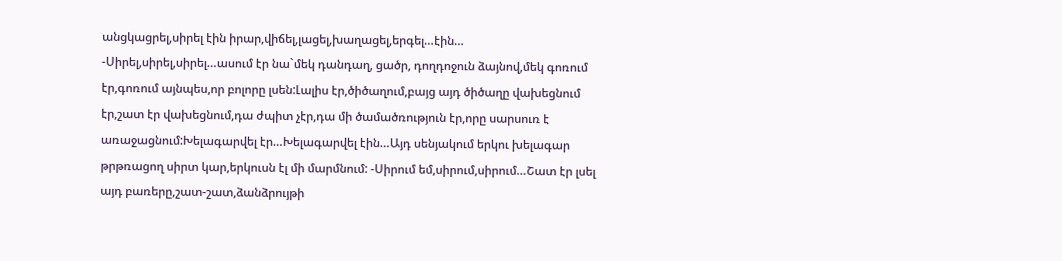անցկացրել,սիրել էին իրար,վիճել,լացել,խաղացել,երգել…էին… -Սիրել,սիրել,սիրել…ասում էր նա`մեկ դանդաղ, ցածր, դողդոջուն ձայնով,մեկ գոռում էր,գոռում այնպես,որ բոլորը լսեն:Լալիս էր,ծիծաղում,բայց այդ ծիծաղը վախեցնում էր,շատ էր վախեցնում,դա ժպիտ չէր,դա մի ծամածռություն էր,որը սարսուռ է առաջացնում:Խելագարվել էր…Խելագարվել էին…Այդ սենյակում երկու խելագար թրթռացող սիրտ կար,երկուսն էլ մի մարմնում: -Սիրում եմ,սիրում,սիրում…Շատ էր լսել այդ բառերը,շատ-շատ,ձանձրույթի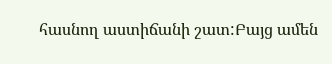հասնող աստիճանի շատ:Բայց ամեն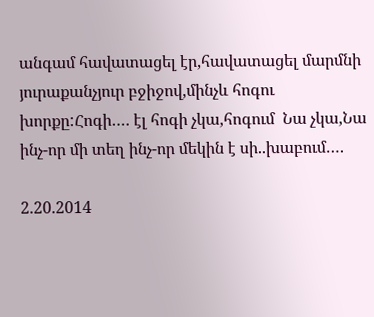անգամ հավատացել էր,հավատացել մարմնի յուրաքանչյուր բջիջով,մինչև հոգու խորքը:Հոգի…. էլ հոգի չկա,հոգում  Նա չկա,Նա ինչ-որ մի տեղ ինչ-որ մեկին է սի..խաբում….

2.20.2014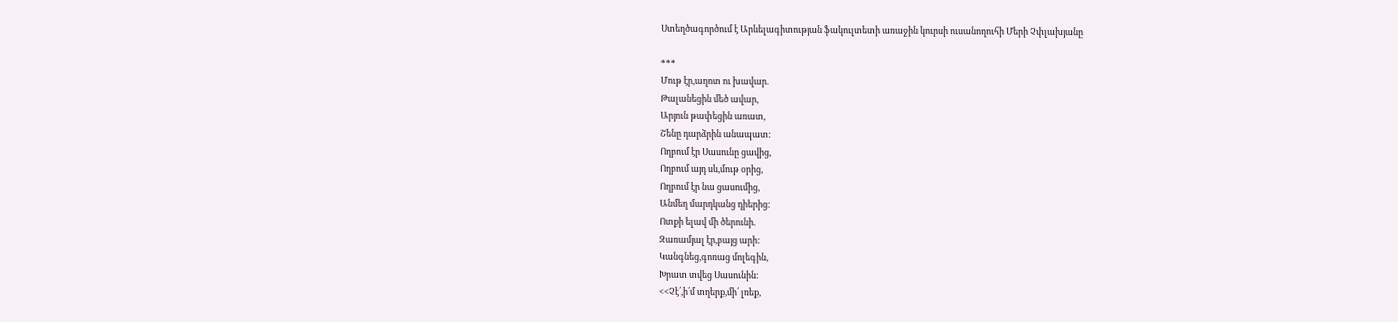Ստեղծագործում է Արևելագիտության ֆակուլտետի առաջին կուրսի ուսանողուհի Մերի Չփլախյանը

***
Մութ էր,աղոտ ու խավար.
Թալանեցին մեծ ավար,
Արյուն թափեցին առատ,
Շենը դարձրին անապատ:
Ողբում էր Սասունը ցավից,
Ողբում այդ սև,մութ օրից,
Ողբում էր նա ցասումից,
Անմեղ մարդկանց դիերից:
Ոտքի ելավ մի ծերունի.
Զառամյալ էր,բայց արի:
Կանգնեց,գոռաց մոլեգին,
Խրատ տվեց Սասունին:
<<Չէ՛,ի՛մ տղերք,մի՛ լռեք,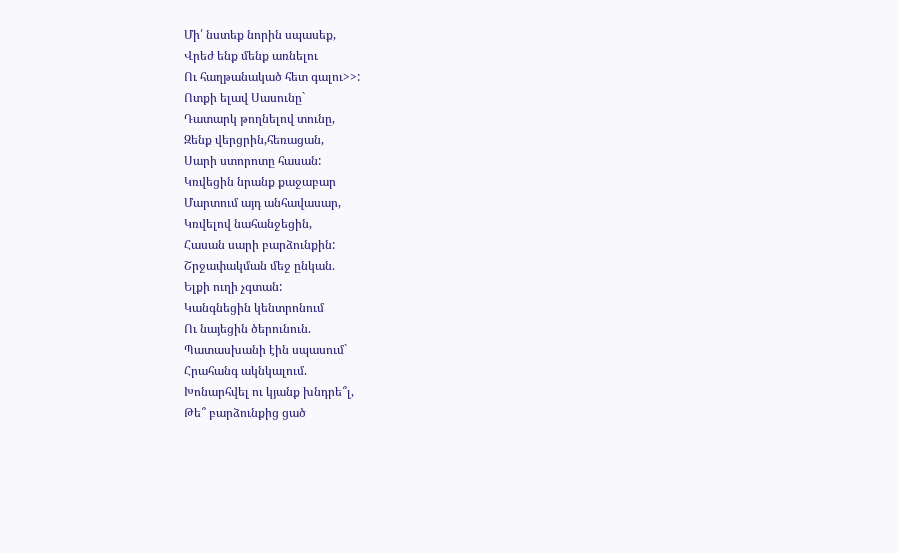Մի՛ նստեք նորին սպասեք,
Վրեժ ենք մենք առնելու
Ու հաղթանակած հետ գալու>>:
Ոտքի ելավ Սասունը`
Դատարկ թողնելով տունը,
Զենք վերցրին,հեռացան,
Սարի ստորոտը հասան:
Կռվեցին նրանք քաջաբար
Մարտում այդ անհավասար,
Կռվելով նահանջեցին,
Հասան սարի բարձունքին:
Շրջափակման մեջ ընկան.
Ելքի ուղի չգտան:
Կանգնեցին կենտրոնում
Ու նայեցին ծերունուն.
Պատասխանի էին սպասում`
Հրահանգ ակնկալում.
Խոնարհվել ու կյանք խնդրե՞լ,
Թե՞ բարձունքից ցած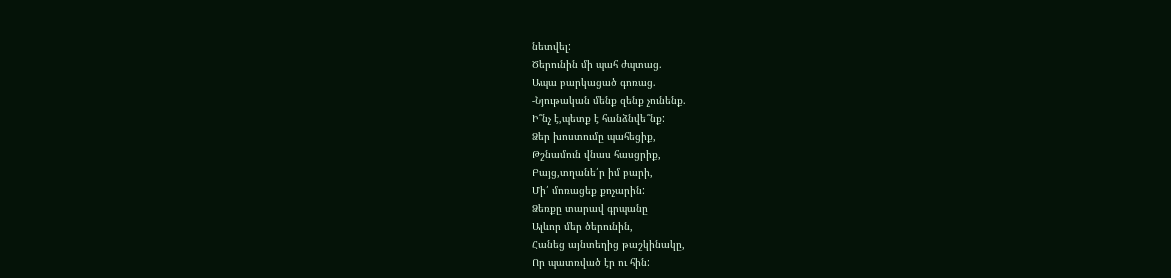նետվել:
Ծերունին մի պահ ժպտաց.
Ապա բարկացած գոռաց.
-Նյութական մենք զենք չունենք.
Ի՞նչ է,պետք է հանձնվե՞նք:
Ձեր խոստումը պահեցիք,
Թշնամուն վնաս հասցրիք,
Բայց,տղանե՛ր իմ բարի,
Մի՛ մոռացեք քոչարին:
Ձեռքը տարավ գրպանը
Ալևոր մեր ծերունին,
Հանեց այնտեղից թաշկինակը,
Որ պատռված էր ու հին: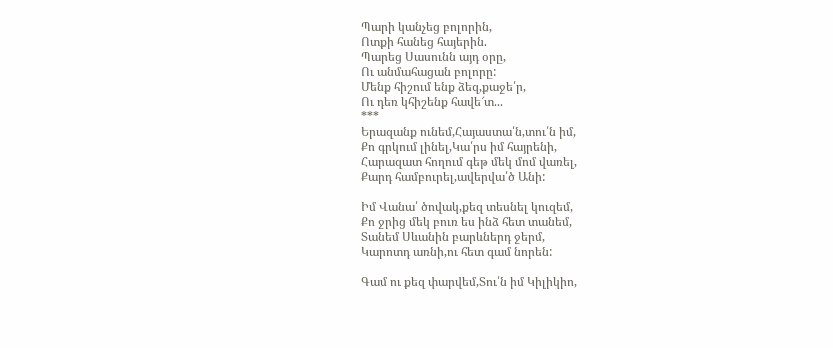Պարի կանչեց բոլորին,
Ոտքի հանեց հայերին.
Պարեց Սասունն այդ օրը,
Ու անմահացան բոլորը:
Մենք հիշում ենք ձեզ,քաջե՛ր,
Ու դեռ կհիշենք հավե՜տ...
***
Երազանք ունեմ,Հայաստա՛ն,տու՛ն իմ,
Քո գրկում լինել,Կա՛րս իմ հայրենի,
Հարազատ հողում գեթ մեկ մոմ վառել,
Քարդ համբուրել,ավերվա՛ծ Անի:

Իմ Վանա՛ ծովակ,քեզ տեսնել կուզեմ,
Քո ջրից մեկ բուռ ես ինձ հետ տանեմ,
Տանեմ Սևանին բարևներդ ջերմ,
Կարոտդ առնի,ու հետ գամ նորեն:

Գամ ու քեզ փարվեմ,Տու՛ն իմ Կիլիկիո,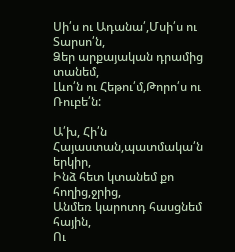Սի՛ս ու Ադանա՛,Մսի՛ս ու Տարսո՛ն,
Ձեր արքայական դրամից տանեմ,
Լևո՛ն ու Հեթու՛մ,Թորո՛ս ու Ռուբե՛ն:

Ա՛խ, Հի՛ն Հայաստան,պատմակա՛ն երկիր,
Ինձ հետ կտանեմ քո հողից,ջրից,
Անմեռ կարոտդ հասցնեմ հային,
Ու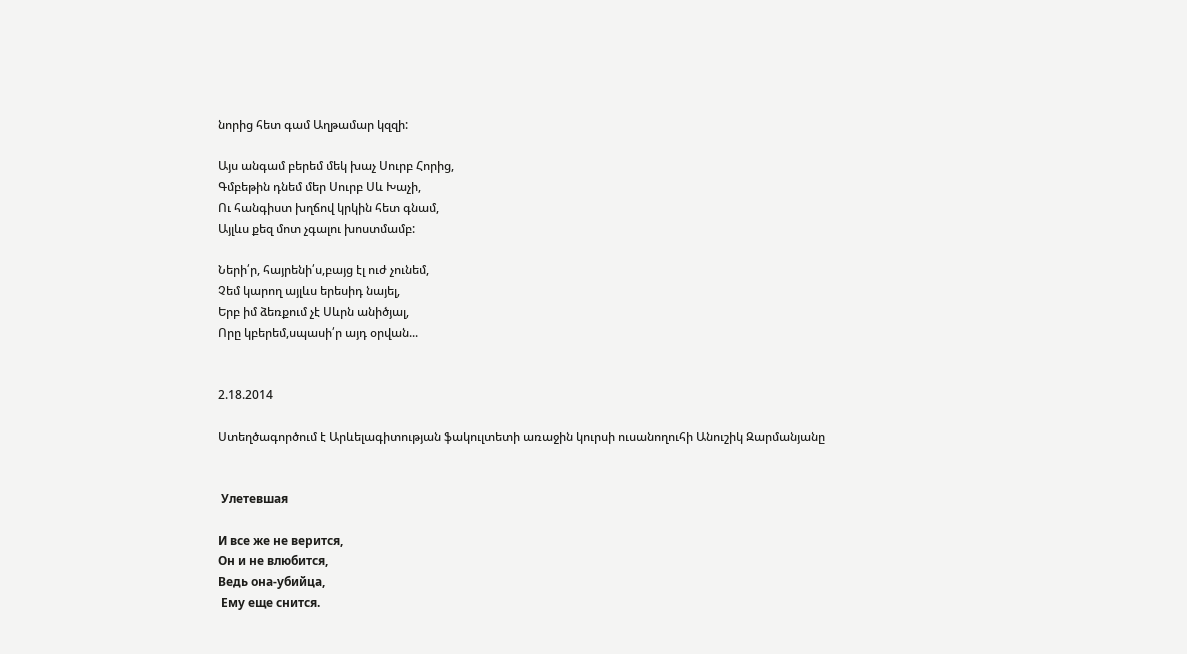նորից հետ գամ Աղթամար կզզի:

Այս անգամ բերեմ մեկ խաչ Սուրբ Հորից,
Գմբեթին դնեմ մեր Սուրբ Սև Խաչի,
Ու հանգիստ խղճով կրկին հետ գնամ,
Այլևս քեզ մոտ չգալու խոստմամբ:

Ների՛ր, հայրենի՛ս,բայց էլ ուժ չունեմ,
Չեմ կարող այլևս երեսիդ նայել,
Երբ իմ ձեռքում չէ Սևրն անիծյալ,
Որը կբերեմ,սպասի՛ր այդ օրվան...


2.18.2014

Ստեղծագործում է Արևելագիտության ֆակուլտետի առաջին կուրսի ուսանողուհի Անուշիկ Զարմանյանը


 Улетевшая

И все же не верится,
Он и не влюбится,
Ведь она-убийца,
 Ему еще снится.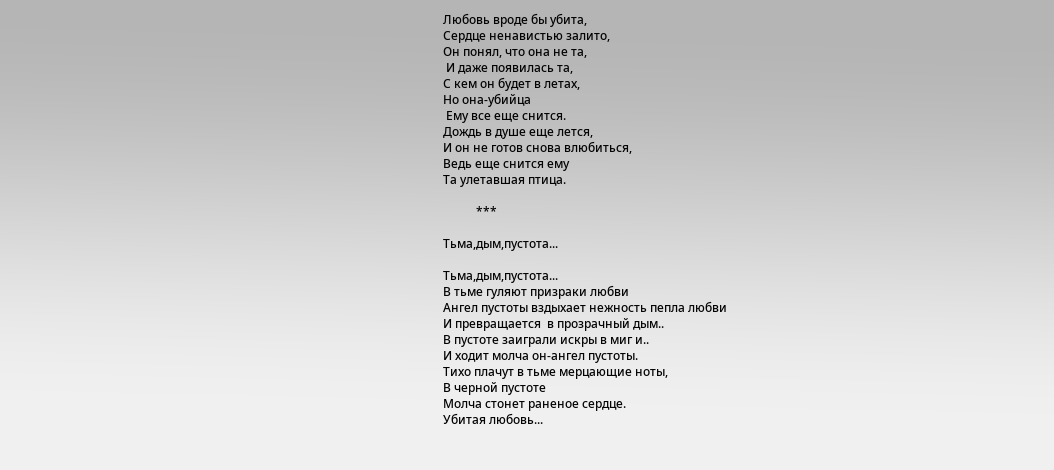Любовь вроде бы убита,
Сердце ненавистью залито,
Он понял, что она не та,
 И даже появилась та,
С кем он будет в летах,
Но она-убийца
 Ему все еще снится.
Дождь в душе еще лется,
И он не готов снова влюбиться,
Ведь еще снится ему
Та улетавшая птица.

           ***

Тьма,дым,пустота...

Тьма,дым,пустота...
В тьме гуляют призраки любви
Ангел пустоты вздыхает нежность пепла любви
И превращается  в прозрачный дым..
В пустоте заиграли искры в миг и..
И ходит молча он-ангел пустоты.
Тихо плачут в тьме мерцающие ноты,
В черной пустоте
Молча стонет раненое сердце.
Убитая любовь...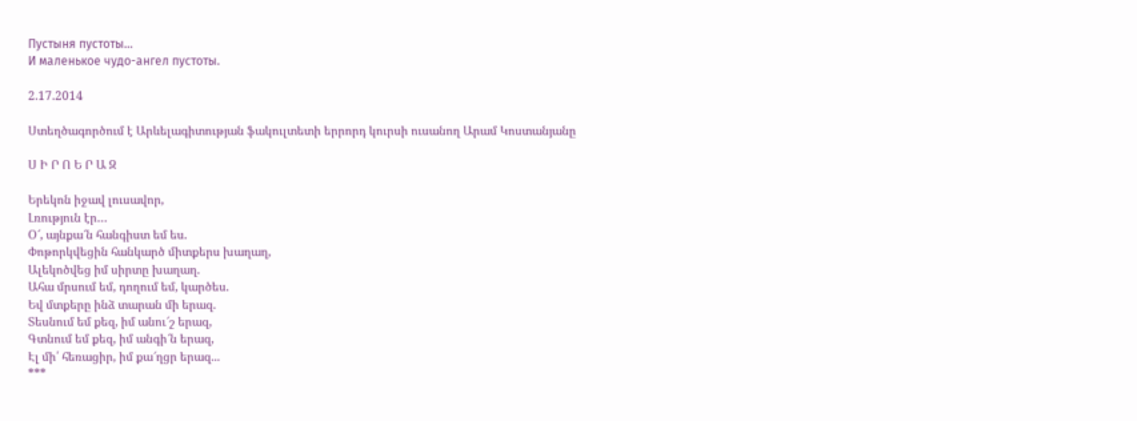Пустыня пустоты...
И маленькое чудо-ангел пустоты.

2.17.2014

Ստեղծագործում է Արևելագիտության ֆակուլտետի երրորդ կուրսի ուսանող Արամ Կոստանյանը

Ս Ի Ր Ո Ե Ր Ա Զ

Երեկոն իջավ լուսավոր,
Լռություն էր…
Օ՜, այնքա՜ն հանգիստ եմ ես.
Փոթորկվեցին հանկարծ միտքերս խաղաղ,
Ալեկոծվեց իմ սիրտը խաղաղ.
Ահա մրսում եմ, դողում եմ, կարծես.
Եվ մտքերը ինձ տարան մի երազ.
Տեսնում եմ քեզ, իմ անու՜շ երազ,
Գտնում եմ քեզ, իմ անգի՜ն երազ,
Էլ մի՛ հեռացիր, իմ քա՜ղցր երազ...
***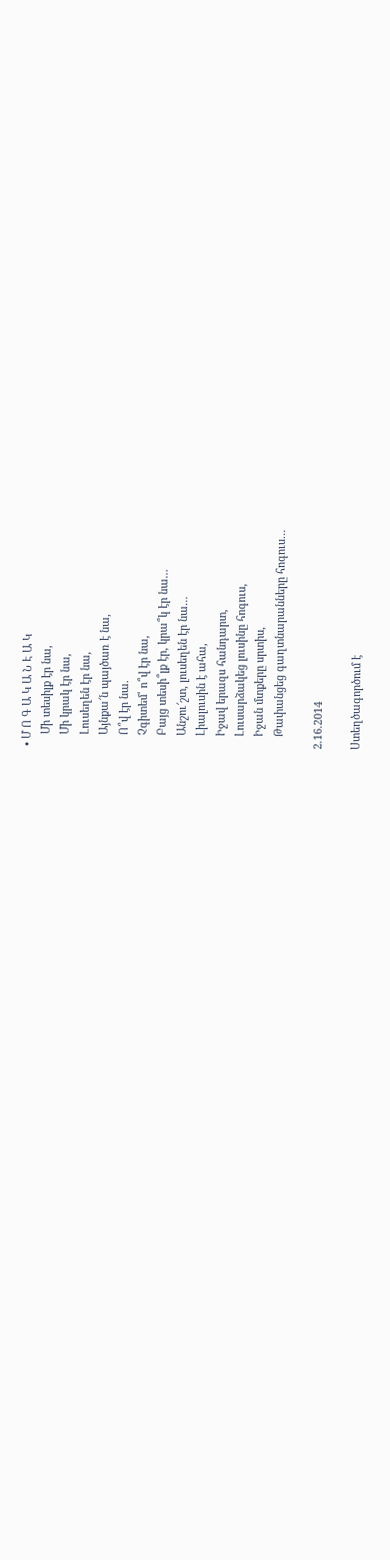• Մ Ո Գ Ա Կ Ա Ն Է Ա Կ
    Մի տեսիլք էր նա,
    Մի կրակ էր նա,
    Լուսեղեն էր նա,
    Այնքա՜ն պայծառ է նա,
    Ո՞վ էր նա.
    Չգիտեմ՝ ո՞վ էր նա,
    Բայց տեսի՞լք էր, կրա՞կ էր նա…
    Անշու՜շտ, լուսեղեն էր նա…
    Լիալուսին է ահա,
    Իջավ երազս հանդարտ,
    Լուսարձակեց լուսինը հոգուս,
    Իջան մտքերը սրտիս,
    Թափանցեց գաղտնարանները հոգուս…

2.16.2014

Ստեղծագործում է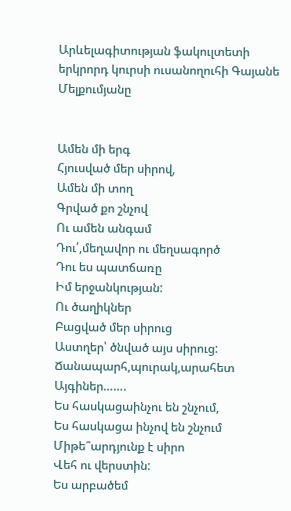Արևելագիտության ֆակուլտետի երկրորդ կուրսի ուսանողուհի Գայանե Մելքումյանը


Ամեն մի երգ
Հյուսված մեր սիրով,
Ամեն մի տող
Գրված քո շնչով
Ու ամեն անգամ
Դու՛,մեղավոր ու մեղսագործ
Դու ես պատճառը
Իմ երջանկության:
Ու ծաղիկներ
Բացված մեր սիրուց
Աստղեր՝ ծնված այս սիրուց:
Ճանապարհ,պուրակ,արահետ
Այգիներ…….
Ես հասկացաինչու են շնչում,
Ես հասկացա ինչով են շնչում
Միթե՞արդյունք է սիրո
Վեհ ու վերստին:
Ես արբածեմ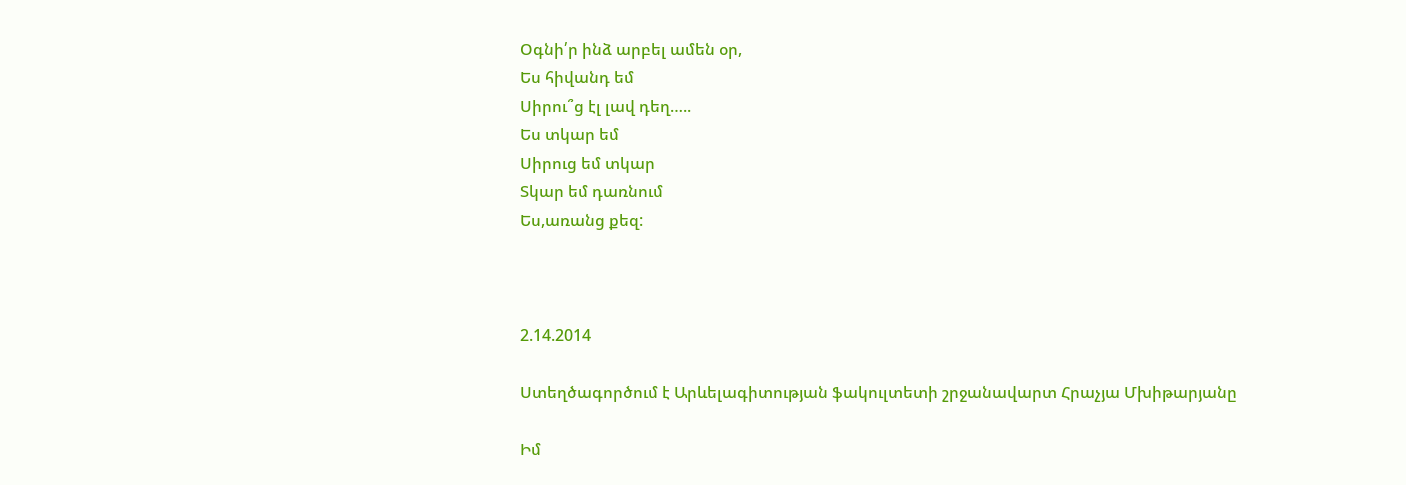Օգնի՛ր ինձ արբել ամեն օր,
Ես հիվանդ եմ
Սիրու՞ց էլ լավ դեղ…..
Ես տկար եմ
Սիրուց եմ տկար
Տկար եմ դառնում
Ես,առանց քեզ:



2.14.2014

Ստեղծագործում է Արևելագիտության ֆակուլտետի շրջանավարտ Հրաչյա Մխիթարյանը

Իմ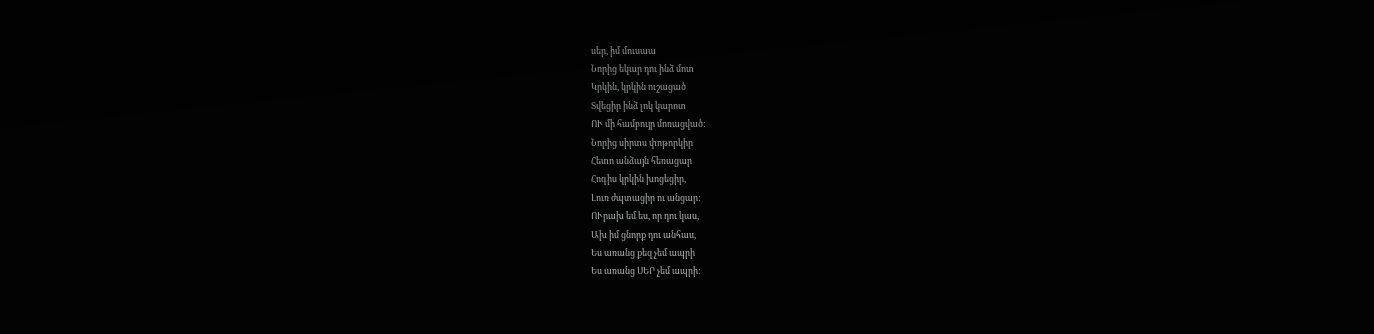սեր, իմ մուսաա
Նորից եկար դու ինձ մոտ
Կրկին, կրկին ուշացած
Տվեցիր ինձ լոկ կարոտ
ՈՒ մի համբույր մոռացված:
Նորից սիրտս փոթորկիր
Հետո անձայն հեռացար
Հոգիս կրկին խոցեցիր,
Լուռ ժպտացիր ու անցար:
ՈՒրախ եմ ես, որ դու կաս,
Ախ իմ ցնորք դու անհաս,
Ես առանց քեզ չեմ ապրի
Ես առանց ՍԵՐ չեմ ապրի: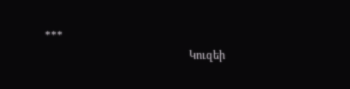***
                                                Կուզեի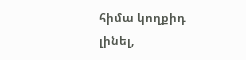հիմա կողքիդ լինել,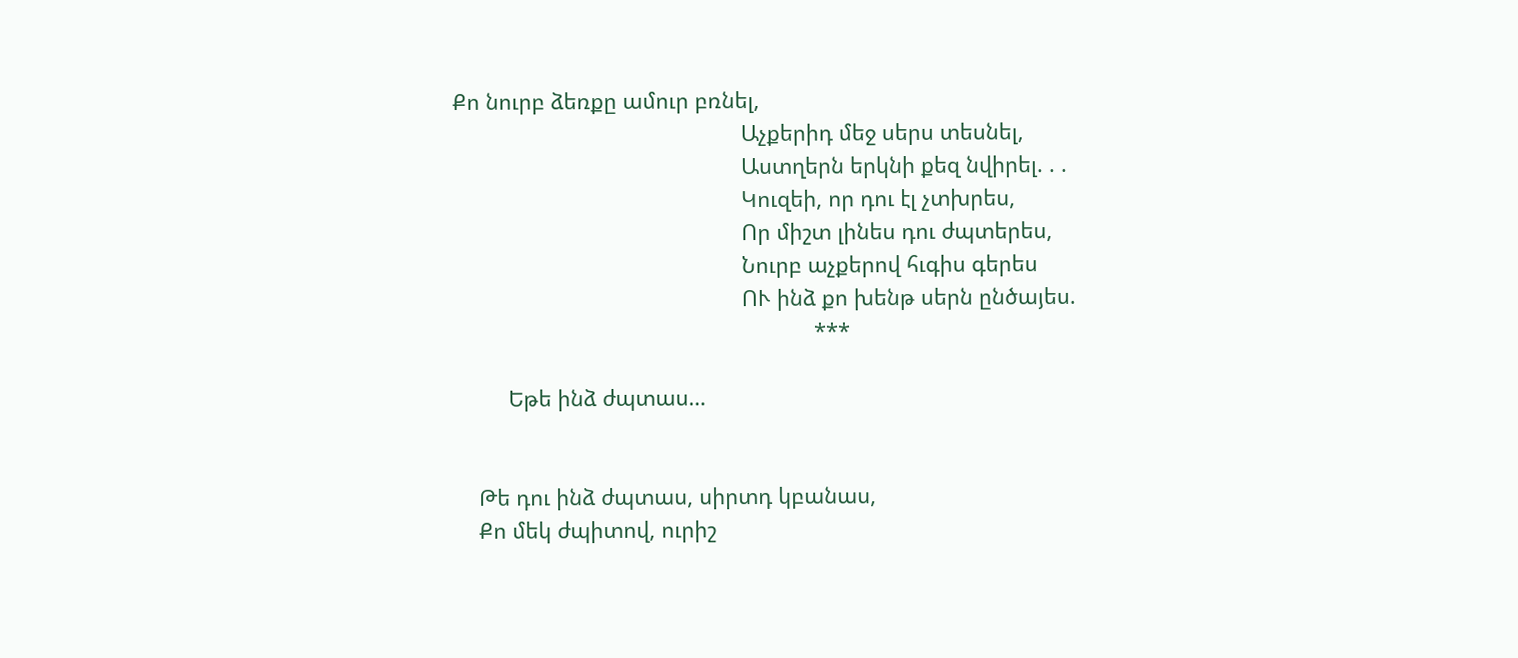Քո նուրբ ձեռքը ամուր բռնել,
                                                Աչքերիդ մեջ սերս տեսնել,
                                                Աստղերն երկնի քեզ նվիրել. . .
                                                Կուզեի, որ դու էլ չտխրես,
                                                Որ միշտ լինես դու ժպտերես,
                                                Նուրբ աչքերով հւգիս գերես
                                                ՈՒ ինձ քո խենթ սերն ընծայես.
                                                            ***

         Եթե ինձ ժպտաս…


    Թե դու ինձ ժպտաս, սիրտդ կբանաս,
    Քո մեկ ժպիտով, ուրիշ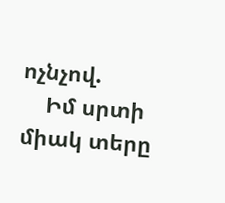ոչնչով.
    Իմ սրտի միակ տերը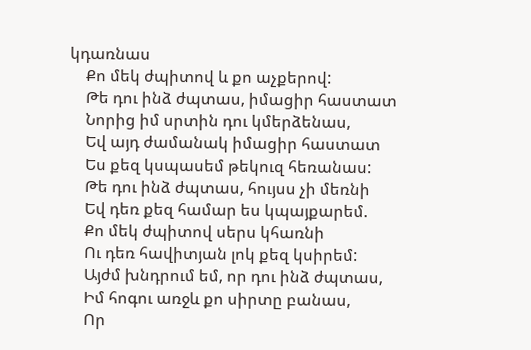կդառնաս
    Քո մեկ ժպիտով և քո աչքերով:
    Թե դու ինձ ժպտաս, իմացիր հաստատ
    Նորից իմ սրտին դու կմերձենաս,
    Եվ այդ ժամանակ իմացիր հաստատ
    Ես քեզ կսպասեմ թեկուզ հեռանաս:
    Թե դու ինձ ժպտաս, հույսս չի մեռնի
    Եվ դեռ քեզ համար ես կպայքարեմ.
    Քո մեկ ժպիտով սերս կհառնի
    Ու դեռ հավիտյան լոկ քեզ կսիրեմ:
    Այժմ խնդրում եմ, որ դու ինձ ժպտաս,
    Իմ հոգու առջև քո սիրտը բանաս,
    Որ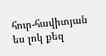հուր-հավիտյան ես լոկ քեզ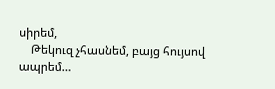սիրեմ,
    Թեկուզ չհասնեմ, բայց հույսով ապրեմ…